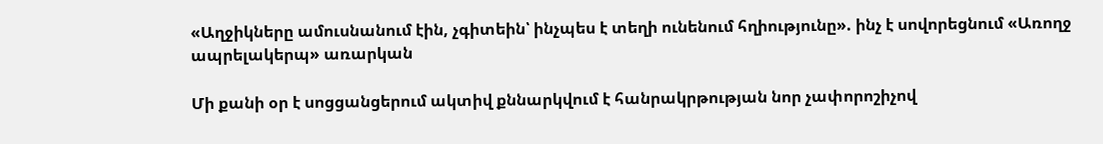«Աղջիկները ամուսնանում էին, չգիտեին՝ ինչպես է տեղի ունենում հղիությունը». ինչ է սովորեցնում «Առողջ ապրելակերպ» առարկան

Մի քանի օր է սոցցանցերում ակտիվ քննարկվում է հանրակրթության նոր չափորոշիչով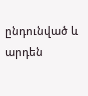ընդունված և արդեն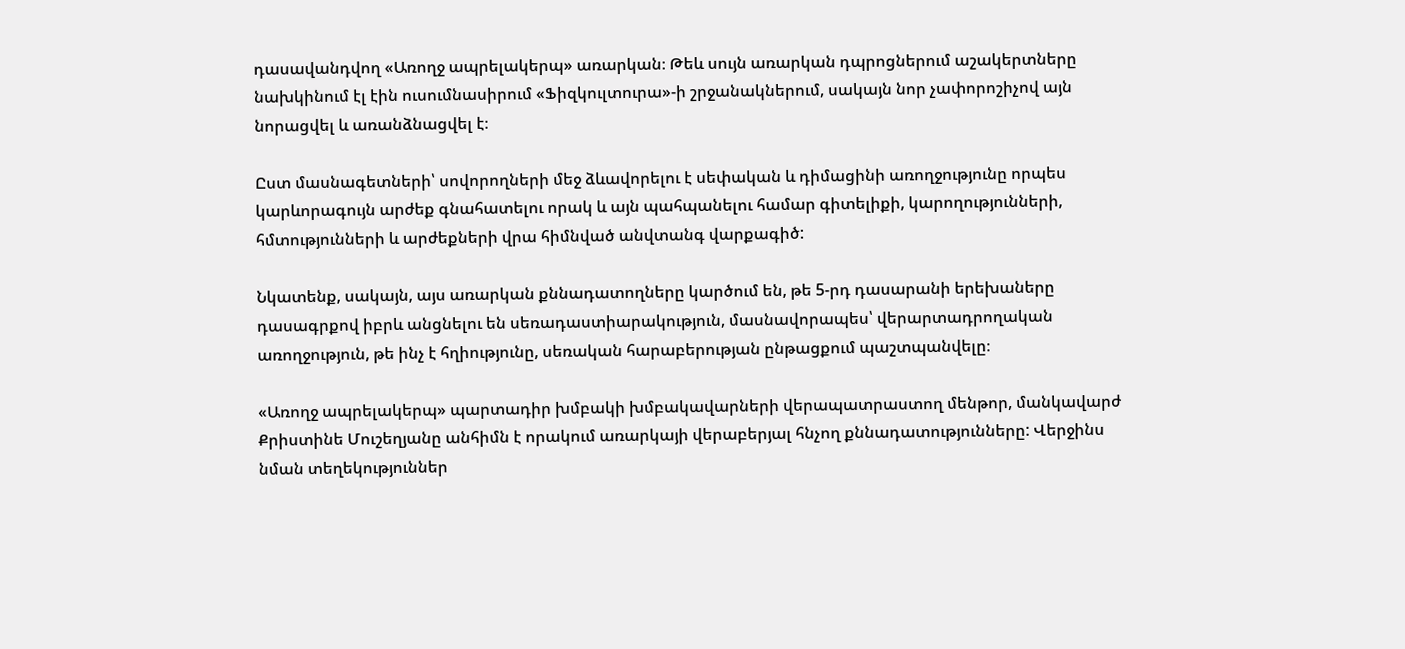դասավանդվող «Առողջ ապրելակերպ» առարկան։ Թեև սույն առարկան դպրոցներում աշակերտները նախկինում էլ էին ուսումնասիրում «Ֆիզկուլտուրա»-ի շրջանակներում, սակայն նոր չափորոշիչով այն նորացվել և առանձնացվել է։

Ըստ մասնագետների՝ սովորողների մեջ ձևավորելու է սեփական և դիմացինի առողջությունը որպես կարևորագույն արժեք գնահատելու որակ և այն պահպանելու համար գիտելիքի, կարողությունների, հմտությունների և արժեքների վրա հիմնված անվտանգ վարքագիծ:

Նկատենք, սակայն, այս առարկան քննադատողները կարծում են, թե 5-րդ դասարանի երեխաները դասագրքով իբրև անցնելու են սեռադաստիարակություն, մասնավորապես՝ վերարտադրողական առողջություն, թե ինչ է հղիությունը, սեռական հարաբերության ընթացքում պաշտպանվելը։

«Առողջ ապրելակերպ» պարտադիր խմբակի խմբակավարների վերապատրաստող մենթոր, մանկավարժ Քրիստինե Մուշեղյանը անհիմն է որակում առարկայի վերաբերյալ հնչող քննադատությունները: Վերջինս նման տեղեկություններ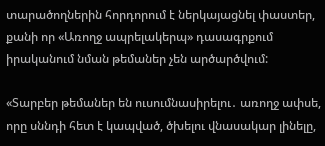տարածողներին հորդորում է ներկայացնել փաստեր, քանի որ «Առողջ ապրելակերպ» դասագրքում իրականում նման թեմաներ չեն արծարծվում:

«Տարբեր թեմաներ են ուսումնասիրելու․ առողջ ափսե, որը սննդի հետ է կապված, ծխելու վնասակար լինելը,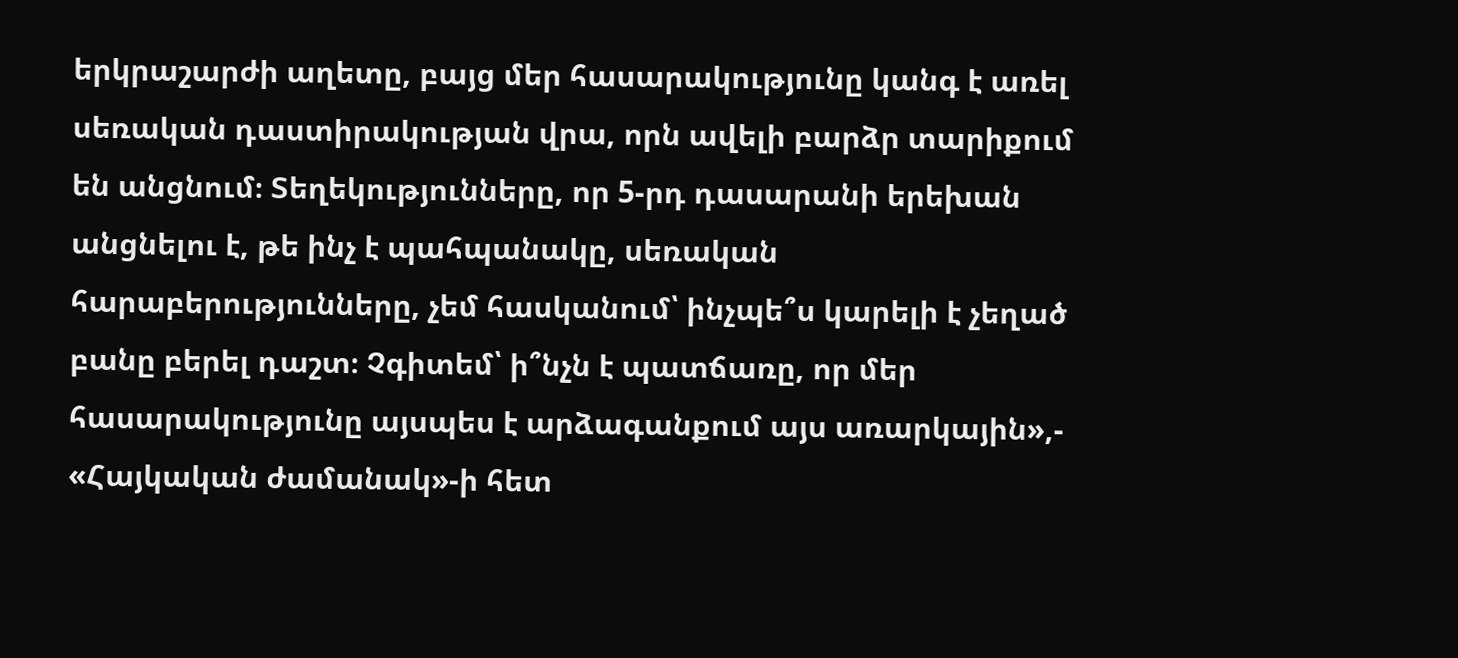երկրաշարժի աղետը, բայց մեր հասարակությունը կանգ է առել սեռական դաստիրակության վրա, որն ավելի բարձր տարիքում են անցնում։ Տեղեկությունները, որ 5-րդ դասարանի երեխան անցնելու է, թե ինչ է պահպանակը, սեռական հարաբերությունները, չեմ հասկանում՝ ինչպե՞ս կարելի է չեղած բանը բերել դաշտ։ Չգիտեմ՝ ի՞նչն է պատճառը, որ մեր հասարակությունը այսպես է արձագանքում այս առարկային»,- «Հայկական ժամանակ»-ի հետ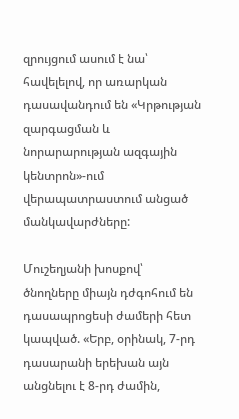զրույցում ասում է նա՝ հավելելով, որ առարկան դասավանդում են «Կրթության զարգացման և նորարարության ազգային կենտրոն»-ում վերապատրաստում անցած մանկավարժները:

Մուշեղյանի խոսքով՝ ծնողները միայն դժգոհում են դասապրոցեսի ժամերի հետ կապված. «Երբ, օրինակ, 7-րդ դասարանի երեխան այն անցնելու է 8-րդ ժամին,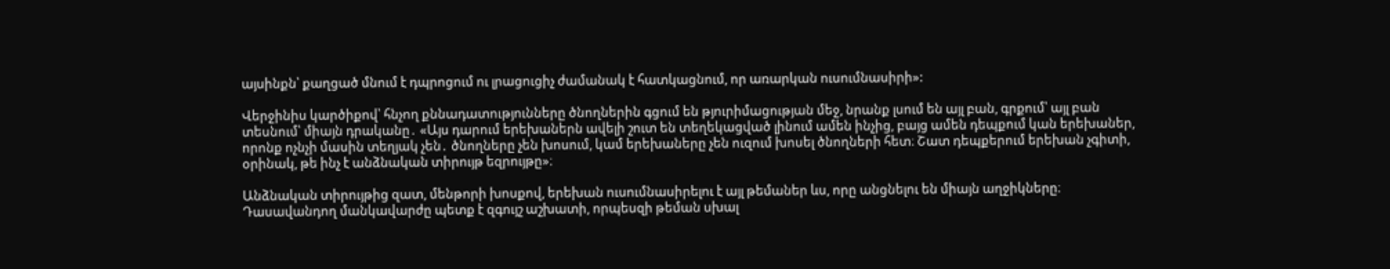այսինքն՝ քաղցած մնում է դպրոցում ու լրացուցիչ ժամանակ է հատկացնում, որ առարկան ուսումնասիրի»:

Վերջինիս կարծիքով՝ հնչող քննադատությունները ծնողներին գցում են թյուրիմացության մեջ, նրանք լսում են այլ բան, գրքում՝ այլ բան տեսնում՝ միայն դրականը․ «Այս դարում երեխաներն ավելի շուտ են տեղեկացված լինում ամեն ինչից, բայց ամեն դեպքում կան երեխաներ, որոնք ոչնչի մասին տեղյակ չեն․ ծնողները չեն խոսում, կամ երեխաները չեն ուզում խոսել ծնողների հետ։ Շատ դեպքերում երեխան չգիտի, օրինակ, թե ինչ է անձնական տիրույթ եզրույթը»։

Անձնական տիրույթից զատ, մենթորի խոսքով, երեխան ուսումնասիրելու է այլ թեմաներ ևս, որը անցնելու են միայն աղջիկները։ Դասավանդող մանկավարժը պետք է զգույշ աշխատի, որպեսզի թեման սխալ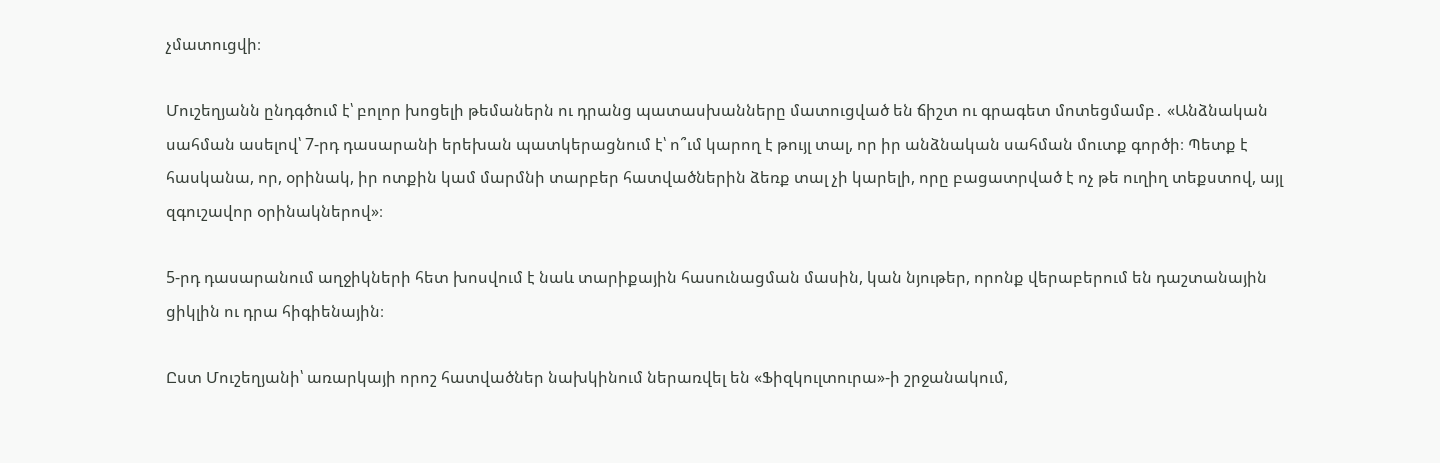չմատուցվի։

Մուշեղյանն ընդգծում է՝ բոլոր խոցելի թեմաներն ու դրանց պատասխանները մատուցված են ճիշտ ու գրագետ մոտեցմամբ․ «Անձնական սահման ասելով՝ 7-րդ դասարանի երեխան պատկերացնում է՝ ո՞ւմ կարող է թույլ տալ, որ իր անձնական սահման մուտք գործի։ Պետք է հասկանա, որ, օրինակ, իր ոտքին կամ մարմնի տարբեր հատվածներին ձեռք տալ չի կարելի, որը բացատրված է ոչ թե ուղիղ տեքստով, այլ զգուշավոր օրինակներով»։

5-րդ դասարանում աղջիկների հետ խոսվում է նաև տարիքային հասունացման մասին, կան նյութեր, որոնք վերաբերում են դաշտանային ցիկլին ու դրա հիգիենային։

Ըստ Մուշեղյանի՝ առարկայի որոշ հատվածներ նախկինում ներառվել են «Ֆիզկուլտուրա»-ի շրջանակում,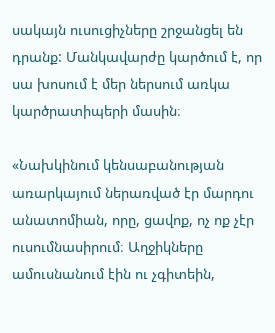սակայն ուսուցիչները շրջանցել են դրանք: Մանկավարժը կարծում է, որ սա խոսում է մեր ներսում առկա կարծրատիպերի մասին։

«Նախկինում կենսաբանության առարկայում ներառված էր մարդու անատոմիան, որը, ցավոք, ոչ ոք չէր ուսումնասիրում։ Աղջիկները ամուսնանում էին ու չգիտեին,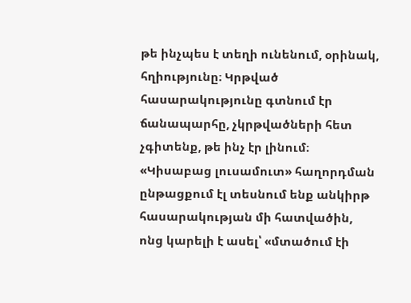թե ինչպես է տեղի ունենում, օրինակ, հղիությունը։ Կրթված հասարակությունը գտնում էր ճանապարհը, չկրթվածների հետ չգիտենք, թե ինչ էր լինում։ «Կիսաբաց լուսամուտ» հաղորդման ընթացքում էլ տեսնում ենք անկիրթ հասարակության մի հատվածին, ոնց կարելի է ասել՝ «մտածում էի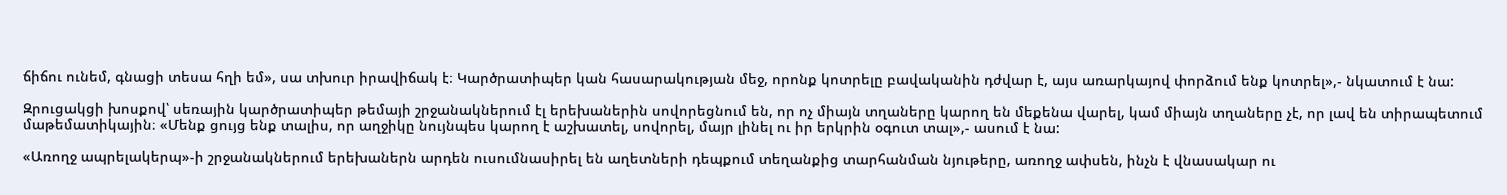ճիճու ունեմ, գնացի տեսա հղի եմ», սա տխուր իրավիճակ է։ Կարծրատիպեր կան հասարակության մեջ, որոնք կոտրելը բավականին դժվար է, այս առարկայով փորձում ենք կոտրել»,- նկատում է նա:

Զրուցակցի խոսքով՝ սեռային կարծրատիպեր թեմայի շրջանակներում էլ երեխաներին սովորեցնում են, որ ոչ միայն տղաները կարող են մեքենա վարել, կամ միայն տղաները չէ, որ լավ են տիրապետում մաթեմատիկային։ «Մենք ցույց ենք տալիս, որ աղջիկը նույնպես կարող է աշխատել, սովորել, մայր լինել ու իր երկրին օգուտ տալ»,- ասում է նա:

«Առողջ ապրելակերպ»-ի շրջանակներում երեխաներն արդեն ուսումնասիրել են աղետների դեպքում տեղանքից տարհանման նյութերը, առողջ ափսեն, ինչն է վնասակար ու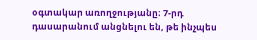օգտակար առողջությանը։ 7-րդ դասարանում անցնելու են, թե ինչպես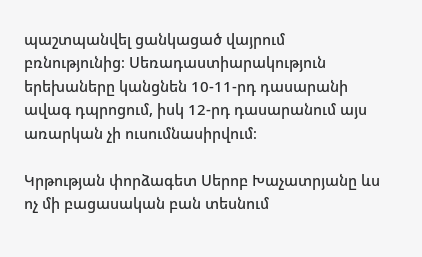պաշտպանվել ցանկացած վայրում բռնությունից։ Սեռադաստիարակություն երեխաները կանցնեն 10-11-րդ դասարանի ավագ դպրոցում, իսկ 12-րդ դասարանում այս առարկան չի ուսումնասիրվում։

Կրթության փորձագետ Սերոբ Խաչատրյանը ևս ոչ մի բացասական բան տեսնում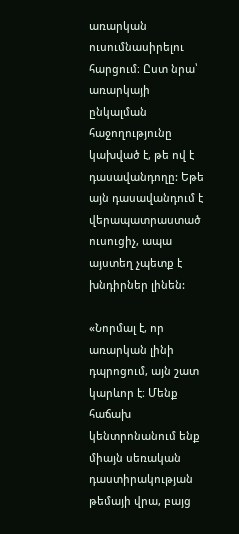առարկան ուսումնասիրելու հարցում։ Ըստ նրա՝ առարկայի ընկալման հաջողությունը կախված է, թե ով է դասավանդողը: Եթե այն դասավանդում է վերապատրաստած ուսուցիչ, ապա այստեղ չպետք է խնդիրներ լինեն:

«Նորմալ է, որ առարկան լինի դպրոցում, այն շատ կարևոր է։ Մենք հաճախ կենտրոնանում ենք միայն սեռական դաստիրակության թեմայի վրա, բայց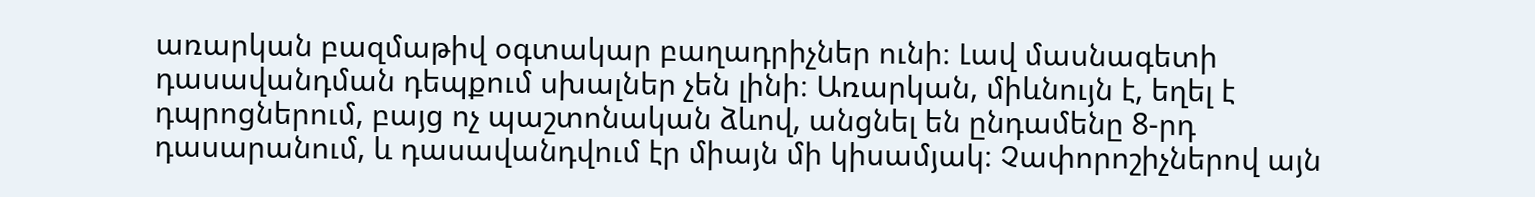առարկան բազմաթիվ օգտակար բաղադրիչներ ունի։ Լավ մասնագետի դասավանդման դեպքում սխալներ չեն լինի։ Առարկան, միևնույն է, եղել է դպրոցներում, բայց ոչ պաշտոնական ձևով, անցնել են ընդամենը 8-րդ դասարանում, և դասավանդվում էր միայն մի կիսամյակ։ Չափորոշիչներով այն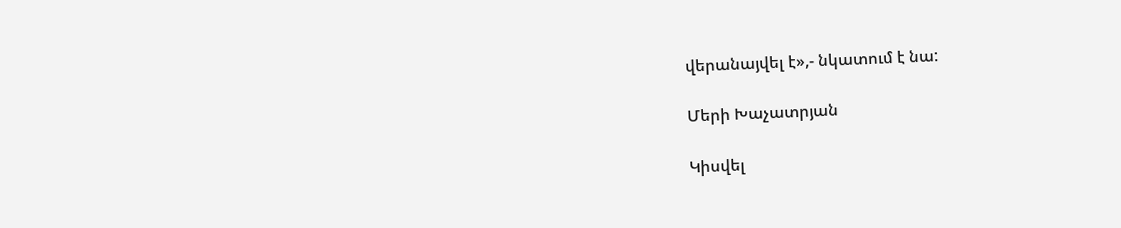վերանայվել է»,- նկատում է նա:

Մերի Խաչատրյան

Կիսվել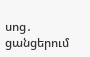սոց․ ցանցերում